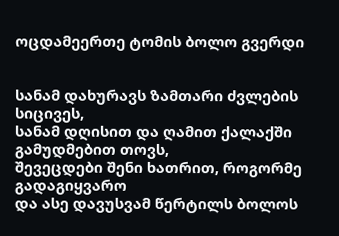ოცდამეერთე ტომის ბოლო გვერდი


სანამ დახურავს ზამთარი ძვლების სიცივეს,
სანამ დღისით და ღამით ქალაქში გამუდმებით თოვს,
შევეცდები შენი ხათრით, როგორმე გადაგიყვარო
და ასე დავუსვამ წერტილს ბოლოს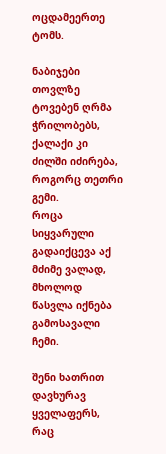ოცდამეერთე ტომს.

ნაბიჯები თოვლზე ტოვებენ ღრმა ჭრილობებს,
ქალაქი კი ძილში იძირება, როგორც თეთრი გემი.
როცა სიყვარული გადაიქცევა აქ მძიმე ვალად,
მხოლოდ წასვლა იქნება გამოსავალი ჩემი.

შენი ხათრით დავხურავ ყველაფერს, რაც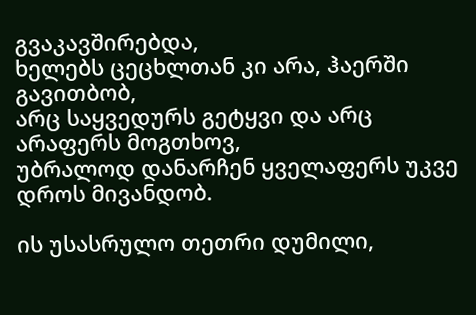გვაკავშირებდა,
ხელებს ცეცხლთან კი არა, ჰაერში გავითბობ,
არც საყვედურს გეტყვი და არც არაფერს მოგთხოვ,
უბრალოდ დანარჩენ ყველაფერს უკვე დროს მივანდობ.

ის უსასრულო თეთრი დუმილი,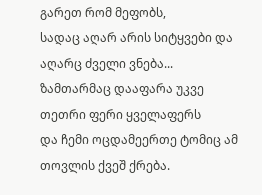გარეთ რომ მეფობს,
სადაც აღარ არის სიტყვები და აღარც ძველი ვნება...
ზამთარმაც დააფარა უკვე თეთრი ფერი ყველაფერს
და ჩემი ოცდამეერთე ტომიც ამ თოვლის ქვეშ ქრება.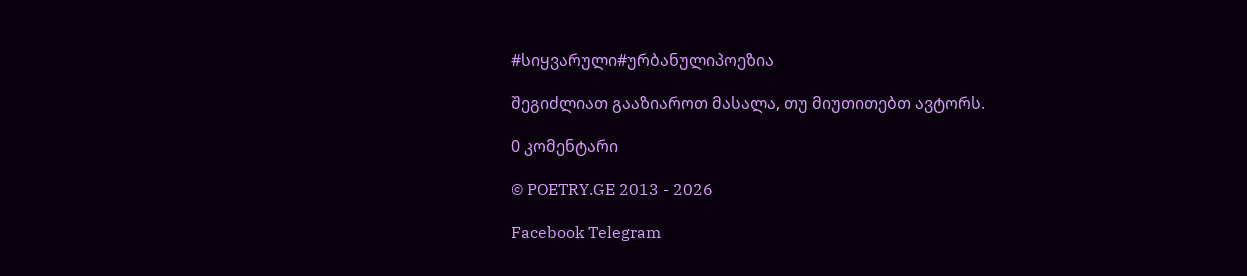#სიყვარული#ურბანულიპოეზია

შეგიძლიათ გააზიაროთ მასალა, თუ მიუთითებთ ავტორს.

0 კომენტარი

© POETRY.GE 2013 - 2026

Facebook Telegram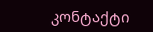კონტაქტი